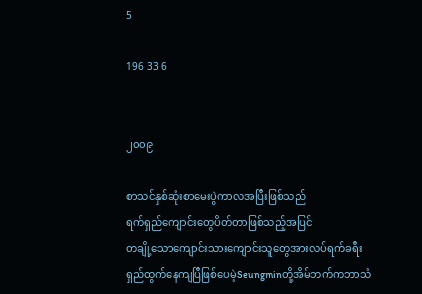5

196 33 6


၂၀၀၉

စာသင်နှစ်ဆုံးစာမေးပွဲကာလအပြီးဖြစ်သည်
ရက်ရှည်ကျောင်းတွေပိတ်တာဖြစ်သည့်အပြင်
တချို့သောကျောင်းသားကျောင်းသူတွေအားလပ်ရက်ခရီးရှည်ထွက်နေကျပြီဖြစ်ပေမဲ့Seungminတို့အိမ်ဘက်ကဘာသံ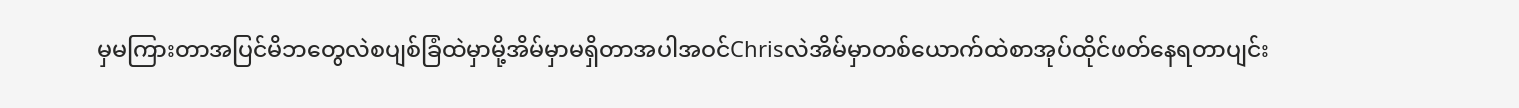မှမကြားတာအပြင်မိဘတွေလဲစပျစ်ခြံထဲမှာမို့အိမ်မှာမရှိတာအပါအဝင်Chrisလဲအိမ်မှာတစ်ယောက်ထဲစာအုပ်ထိုင်ဖတ်နေရတာပျင်း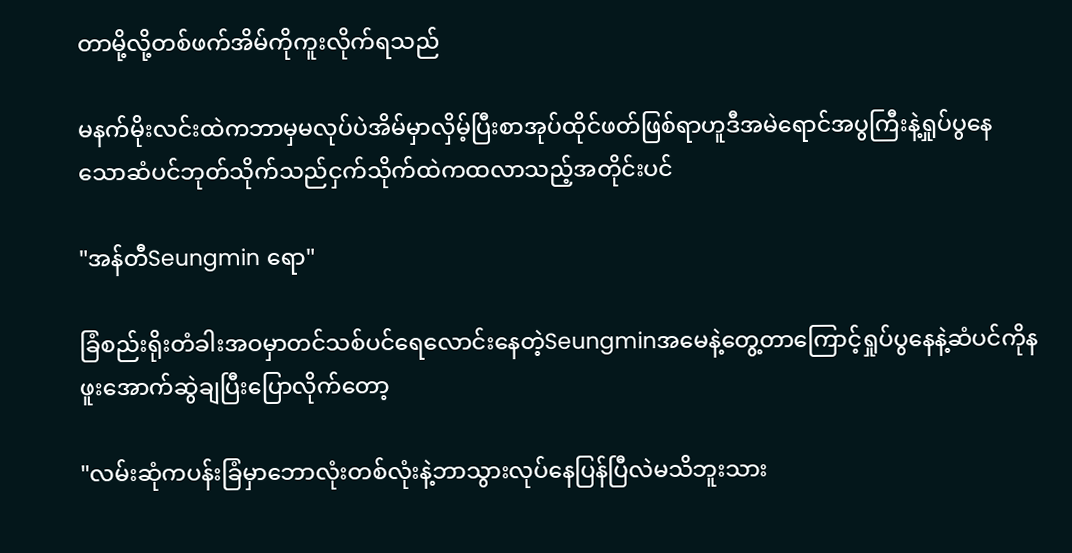တာမို့လို့တစ်ဖက်အိမ်ကိုကူးလိုက်ရသည်

မနက်မိုးလင်းထဲကဘာမှမလုပ်ပဲအိမ်မှာလှိမ့်ပြီးစာအုပ်ထိုင်ဖတ်ဖြစ်ရာဟူဒီအမဲရောင်အပွကြီးနဲ့ရှုပ်ပွနေသော‌ဆံပင်ဘုတ်သိုက်သည်ငှက်သိုက်ထဲကထလာသည့်အတိုင်းပင်

"အန်တီSeungmin ရော"

ခြံစည်းရိုးတံခါးအဝမှာတင်သစ်ပင်ရေလောင်းနေတဲ့Seungminအမေနဲ့တွေ့တာကြောင့်ရှုပ်ပွနေနဲ့ဆံပင်ကိုနဖူးအောက်ဆွဲချပြီးပြောလိုက်တော့

"လမ်းဆုံကပန်းခြံမှာဘောလုံးတစ်လုံးနဲ့ဘာသွားလုပ်နေပြန်ပြီလဲမသိဘူးသား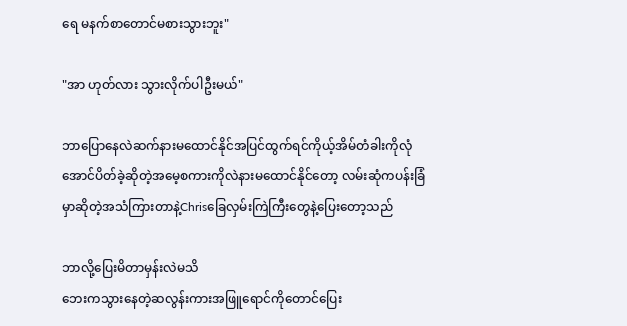ရေ မနက်စာတောင်မစားသွားဘူး"

"အာ ဟုတ်လား သွားလိုက်ပါဦးမယ်"

ဘာပြောနေလဲဆက်နားမထောင်နိုင်အပြင်ထွက်ရင်ကိုယ့်အိမ်တံခါးကိုလုံအောင်ပိတ်ခဲ့ဆိုတဲ့အမေ့စကားကိုလဲနားမထောင်နိုင်တော့ လမ်းဆုံကပန်းခြံမှာဆိုတဲ့အသံကြားတာနဲ့Chrisခြေလှမ်းကြဲကြီးတွေနဲ့ပြေးတော့သည်

ဘာလို့ပြေးမိတာမှန်းလဲမသိ
ဘေးကသွား‌နေတဲ့ဆလွန်းကားအဖြူရောင်ကိုတောင်ပြေး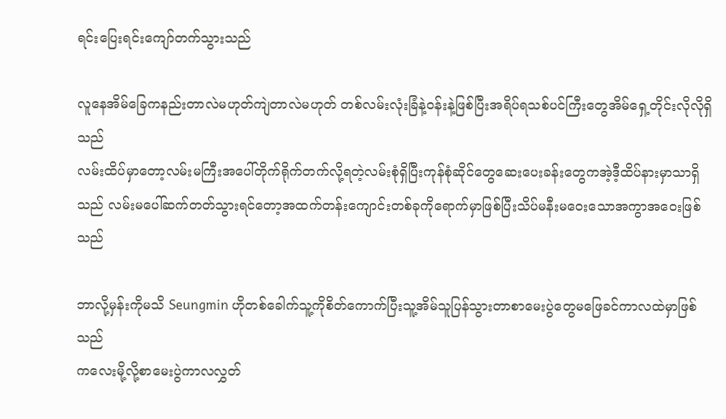ရင်းပြေးရင်းကျော်တက်သွားသည်

လူနေအိမ်ခြေကနည်းတာလဲမဟုတ်ကျဲတာလဲမဟုတ် တစ်လမ်းလုံးခြံနဲ့ဝန်းနဲ့ဖြစ်ပြီးအရိပ်ရသစ်ပင်ကြီးတွေအိမ်ရှေ့တိုင်းလိုလိုရှိသည်
လမ်းထိပ်မှာတော့လမ်းမကြီးအပေါ်တိုက်ရိုက်တက်လို့ရတဲ့လမ်းစုံရှိပြီး‌ကုန်စုံဆိုင်တွေဆေးပေးခန်းတွေကအဲ့ဒီ့ထိပ်နားမှာသာရှိသည် လမ်းမပေါ်ဆက်တတ်သွားရင်တော့အထက်တန်းကျောင်းတစ်ခုကိုရောက်မှာဖြစ်ပြီးသိပ်မနီးမဝေးသောအကွာအဝေးဖြစ်သည်

ဘာလို့မှန်းကိုမသိ Seungmin ဟိုတစ်ခေါက်သူ့ကိုစိတ်ကောက်ပြီးသူ့အိမ်သူပြန်သွားတာစာမေးပွဲတွေမဖြေခင်ကာလထဲမှာဖြစ်သည်
ကလေးမို့လို့စာမေးပွဲကာလလွှတ်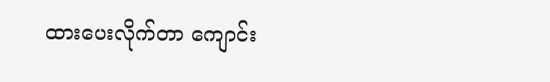ထားပေးလိုက်တာ ကျောင်း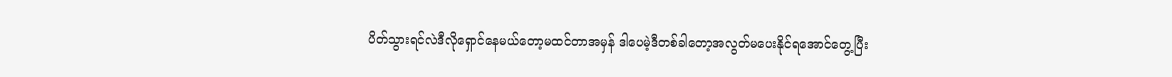ပိတ်သွားရင်လဲဒီလိုရှောင်နေမယ်တော့မထင်တာအမှန် ဒါပေမဲ့ဒီတစ်ခါတော့အလွတ်မပေးနိုင်ရအောင်တွေ့ပြီး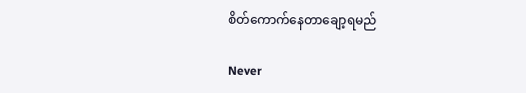စိတ်‌ကောက်နေတာချော့ရမည်

Never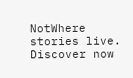NotWhere stories live. Discover now